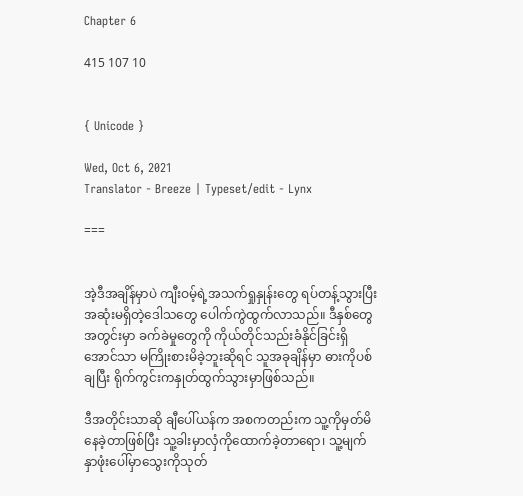Chapter 6

415 107 10


{ Unicode }

Wed, Oct 6, 2021
Translator - Breeze | Typeset/edit - Lynx

===


အဲ့ဒီအချိန်မှာပဲ ကျီးဝမ့်ရဲ့အသက်ရှုနှုန်းတွေ ရပ်တန့်သွားပြီး အဆုံးမရှိတဲ့ဒေါသတွေ ပေါက်ကွဲထွက်လာသည်။ ဒီနှစ်တွေအတွင်းမှာ ခက်ခဲမှုတွေကို ကိုယ်တိုင်‌သည်းခံနိုင်ခြင်းရှိအောင်သာ မကြိုးစားမိခဲ့ဘူးဆိုရင် သူအခုချိန်မှာ ဓားကိုပစ်ချပြီး ရိုက်ကွင်းကနှုတ်ထွက်သွားမှာဖြစ်သည်။

ဒီအတိုင်းသာဆို ချီပေါ်ယန်က အစကတည်းက သူ့ကိုမှတ်မိနေခဲ့တာဖြစ်ပြီး သူ့ခါးမှာလှံကိုထောက်ခဲ့တာရော၊ သူ့မျက်နှာဖုံးပေါ်မှာသွေးကိုသုတ်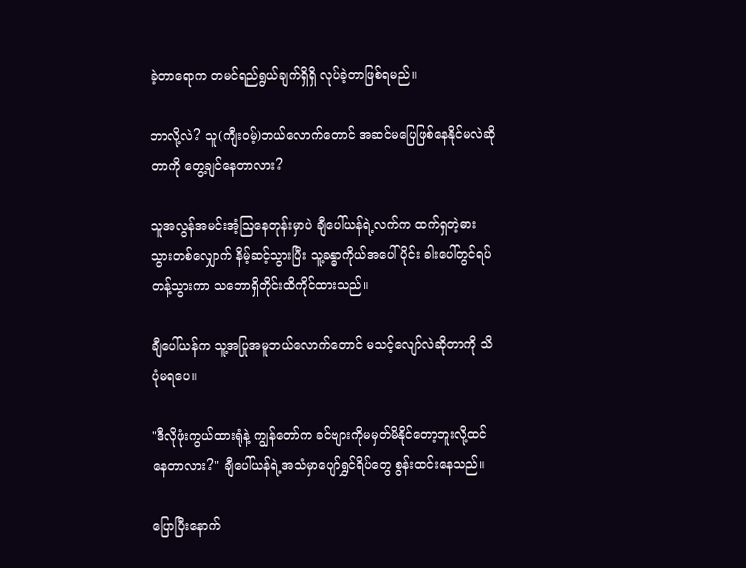ခဲ့တာရောက တမင်ရည်ရွယ်ချက်ရှိရှိ လုပ်ခဲ့တာဖြစ်ရမည်။

ဘာလို့လဲ? သူ(ကျီးဝမ့်)ဘယ်လောက်တောင် အဆင်မပြေဖြစ်နေနိုင်မလဲဆိုတာကို တွေ့ချင်နေတာလား?

သူအလွန်အမင်းအံ့ဩနေတုန်းမှာပဲ ချီပေါ်ယန်ရဲ့လက်က ထက်ရှတဲ့ဓားသွားတစ်လျှောက် နိမ့်ဆင့်သွားပြီး သူ့ခန္ဓာကိုယ်အပေါ်ပိုင်း ခါးပေါ်တွင်ရပ်တန့်သွားကာ သဘောရှိတိုင်းထိကိုင်ထားသည်။

ချီပေါ်ယန်က သူ့အပြုအမူဘယ်လောက်တောင် မသင့်လျော်လဲဆိုတာကို သိပုံမရပေ။

"ဒီလိုဖုံးကွယ်ထားရုံနဲ့ ကျွန်တော်က ခင်ဗျားကိုမမှတ်မိနိုင်တော့ဘူးလို့ထင်နေတာလား?" ချီပေါ်ယန်ရဲ့အသံမှာပျော်ရွှင်ရိပ်တွေ စွန်းထင်းနေသည်။

ပြောပြီးနောက်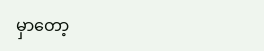မှာတော့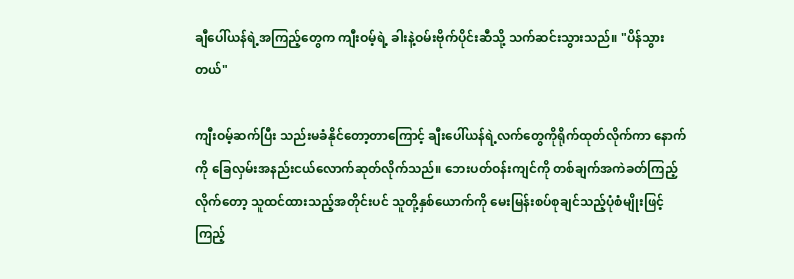ချီပေါ်ယန်ရဲ့အကြည့်တွေက ကျီးဝမ့်ရဲ့ ခါးနဲ့ဝမ်းဗိုက်ပိုင်းဆီသို့ သက်ဆင်းသွားသည်။ "ပိန်သွားတယ်"

ကျီးဝမ့်‌ဆက်ပြီး သည်းမခံနိုင်တော့တာကြောင့် ချီးပေါ်ယန်ရဲ့လက်တွေကိုရိုက်ထုတ်လိုက်ကာ နောက်ကို ခြေလှမ်းအနည်းငယ်လောက်ဆုတ်လိုက်သည်။ ဘေးပတ်ဝန်းကျင်ကို တစ်ချက်အကဲခတ်ကြည့်လိုက်တော့ သူထင်ထားသည့်အတိုင်းပင် သူတို့နှစ်ယောက်ကို မေးမြန်းစပ်စုချင်သည့်ပုံစံမျိုးဖြင့်ကြည့်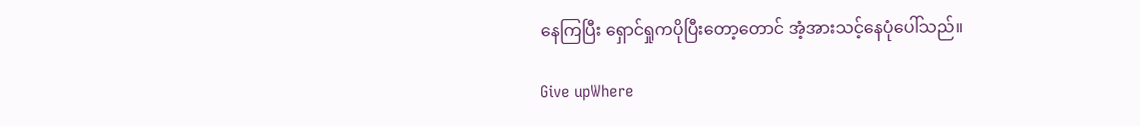နေကြပြီး ရှောင်ရှုကပိုပြီးတော့တောင် အံ့အားသင့်နေပုံပေါ်သည်။

Give upWhere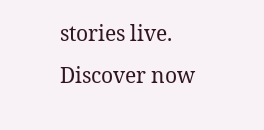stories live. Discover now